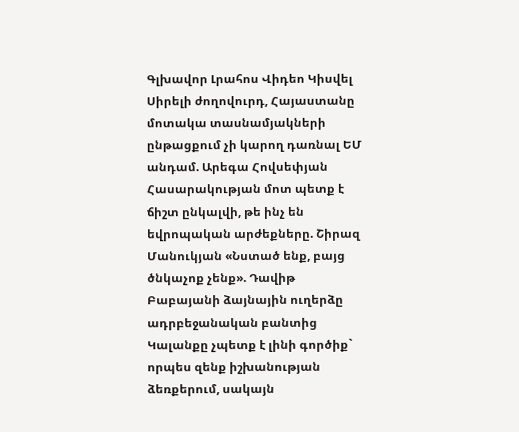Գլխավոր Լրահոս Վիդեո Կիսվել
Սիրելի ժողովուրդ, Հայաստանը մոտակա տասնամյակների ընթացքում չի կարող դառնալ ԵՄ անդամ. Արեգա Հովսեփյան Հասարակության մոտ պետք է ճիշտ ընկալվի, թե ինչ են եվրոպական արժեքները. Շիրազ Մանուկյան «Նստած ենք, բայց ծնկաչոք չենք». Դավիթ Բաբայանի ձայնային ուղերձը ադրբեջանական բանտից Կալանքը չպետք է լինի գործիք` որպես զենք իշխանության ձեռքերում, սակայն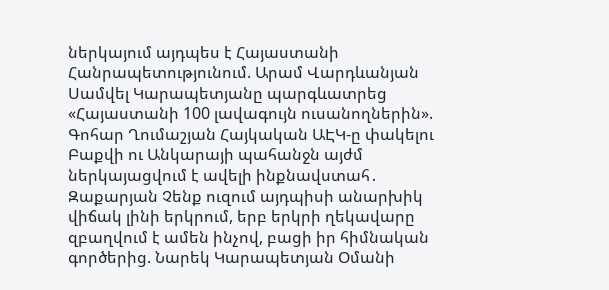ներկայում այդպես է Հայաստանի Հանրապետությունում. Արամ Վարդևանյան Սամվել Կարապետյանը պարգևատրեց «Հայաստանի 100 լավագույն ուսանողներին». Գոհար Ղումաշյան Հայկական ԱԷԿ-ը փակելու Բաքվի ու Անկարայի պահանջն այժմ ներկայացվում է ավելի ինքնավստահ․ Զաքարյան Չենք ուզում այդպիսի անարխիկ վիճակ լինի երկրում, երբ երկրի ղեկավարը զբաղվում է ամեն ինչով, բացի իր հիմնական գործերից. Նարեկ Կարապետյան Օմանի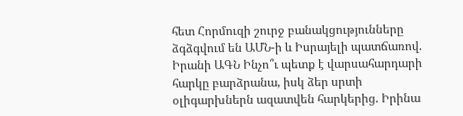հետ Հորմուզի շուրջ բանակցությունները ձգձգվում են ԱՄՆ-ի և Իսրայելի պատճառով. Իրանի ԱԳՆ Ինչո՞ւ պետք է վարսահարդարի հարկը բարձրանա, իսկ ձեր սրտի օլիգարխներն ազատվեն հարկերից. Իրինա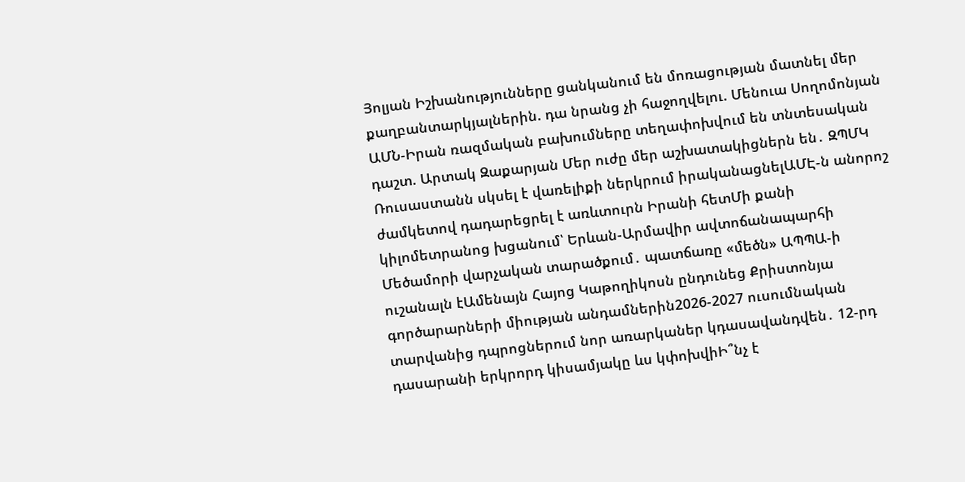Յոլյան Իշխանությունները ցանկանում են մոռացության մատնել մեր քաղբանտարկյալներին. դա նրանց չի հաջողվելու. Մենուա Սողոմոնյան ԱՄՆ-Իրան ռազմական բախումները տեղափոխվում են տնտեսական դաշտ. Արտակ Զաքարյան Մեր ուժը մեր աշխատակիցներն են․ ԶՊՄԿ
Ռուսաստանն սկսել է վառելիքի ներկրում իրականացնելԱՄԷ-ն անորոշ ժամկետով դադարեցրել է առևտուրն Իրանի հետՄի քանի կիլոմետրանոց խցանում՝ Երևան-Արմավիր ավտոճանապարհի Մեծամորի վարչական տարածքում․ պատճառը «մեծն» ԱՊՊԱ-ի ուշանալն էԱմենայն Հայոց Կաթողիկոսն ընդունեց Քրիստոնյա գործարարների միության անդամներին2026-2027 ուսումնական տարվանից դպրոցներում նոր առարկաներ կդասավանդվեն․ 12-րդ դասարանի երկրորդ կիսամյակը ևս կփոխվիԻ՞նչ է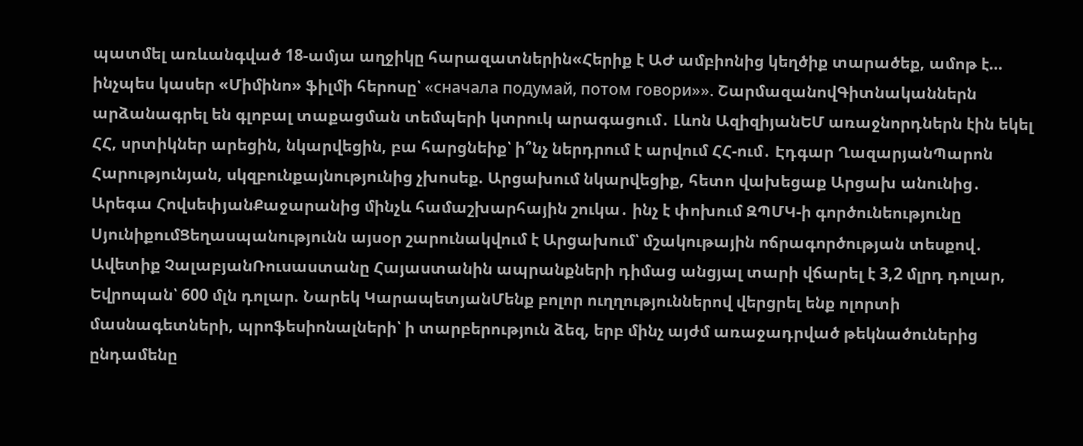պատմել առևանգված 18-ամյա աղջիկը հարազատներին«Հերիք է ԱԺ ամբիոնից կեղծիք տարածեք, ամոթ է… ինչպես կասեր «Միմինո» ֆիլմի հերոսը՝ «сначала подумай, потом говори»». ՇարմազանովԳիտնականներն արձանագրել են գլոբալ տաքացման տեմպերի կտրուկ արագացում․ Լևոն ԱզիզիյանԵՄ առաջնորդներն էին եկել ՀՀ, սրտիկներ արեցին, նկարվեցին, բա հարցնեիք՝ ի՞նչ ներդրում է արվում ՀՀ-ում․ Էդգար ՂազարյանՊարոն Հարությունյան, սկզբունքայնությունից չխոսեք. Արցախում նկարվեցիք, հետո վախեցաք Արցախ անունից․ Արեգա ՀովսեփյանՔաջարանից մինչև համաշխարհային շուկա․ ինչ է փոխում ԶՊՄԿ-ի գործունեությունը ՍյունիքումՑեղասպանությունն այսօր շարունակվում է Արցախում՝ մշակութային ոճրագործության տեսքով․ Ավետիք ՉալաբյանՌուսաստանը Հայաստանին ապրանքների դիմաց անցյալ տարի վճարել է 3,2 մլրդ դոլար, Եվրոպան՝ 600 մլն դոլար. Նարեկ ԿարապետյանՄենք բոլոր ուղղություններով վերցրել ենք ոլորտի մասնագետների, պրոֆեսիոնալների՝ ի տարբերություն ձեզ, երբ մինչ այժմ առաջադրված թեկնածուներից ընդամենը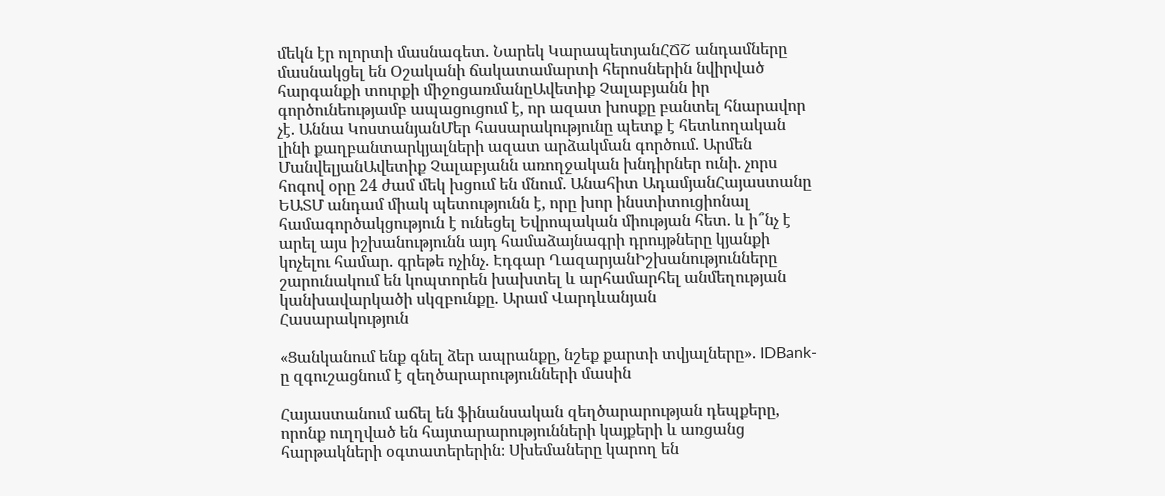մեկն էր ոլորտի մասնագետ. Նարեկ ԿարապետյանՀՃՇ անդամները մասնակցել են Օշականի ճակատամարտի հերոսներին նվիրված հարգանքի տուրքի միջոցառմանըԱվետիք Չալաբյանն իր գործունեությամբ ապացուցում է, որ ազատ խոսքը բանտել հնարավոր չէ. Աննա ԿոստանյանՄեր հասարակությունը պետք է հետևողական լինի քաղբանտարկյալների ազատ արձակման գործում. Արմեն ՄանվելյանԱվետիք Չալաբյանն առողջական խնդիրներ ունի. չորս հոգով օրը 24 ժամ մեկ խցում են մնում. Անահիտ ԱդամյանՀայաստանը ԵԱՏՄ անդամ միակ պետությունն է, որը խոր ինստիտուցիոնալ համագործակցություն է ունեցել Եվրոպական միության հետ. և ի՞նչ է արել այս իշխանությունն այդ համաձայնագրի դրույթները կյանքի կոչելու համար. գրեթե ոչինչ. Էդգար ՂազարյանԻշխանությունները շարունակում են կոպտորեն խախտել և արհամարհել անմեղության կանխավարկածի սկզբունքը. Արամ Վարդևանյան
Հասարակություն

«Ցանկանում ենք գնել ձեր ապրանքը, նշեք քարտի տվյալները». IDBank-ը զգուշացնում է զեղծարարությունների մասին

Հայաստանում աճել են ֆինանսական զեղծարարության դեպքերը, որոնք ուղղված են հայտարարությունների կայքերի և առցանց հարթակների օգտատերերին։ Սխեմաները կարող են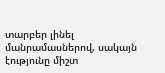տարբեր լինել մանրամասներով, սակայն էությունը միշտ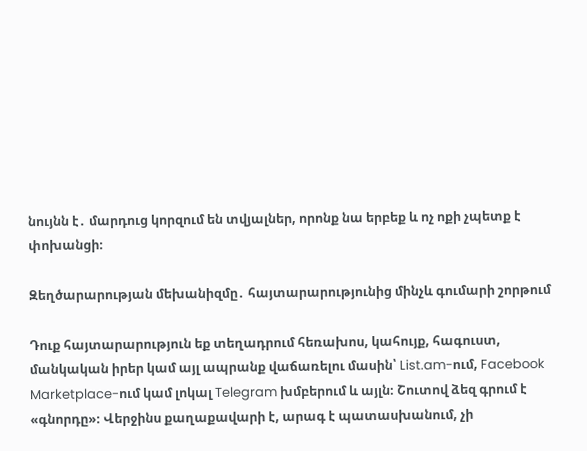նույնն է․ մարդուց կորզում են տվյալներ, որոնք նա երբեք և ոչ ոքի չպետք է փոխանցի։

Զեղծարարության մեխանիզմը․ հայտարարությունից մինչև գումարի շորթում

Դուք հայտարարություն եք տեղադրում հեռախոս, կահույք, հագուստ, մանկական իրեր կամ այլ ապրանք վաճառելու մասին՝ List.am-ում, Facebook Marketplace-ում կամ լոկալ Telegram խմբերում և այլն։ Շուտով ձեզ գրում է «գնորդը»։ Վերջինս քաղաքավարի է, արագ է պատասխանում, չի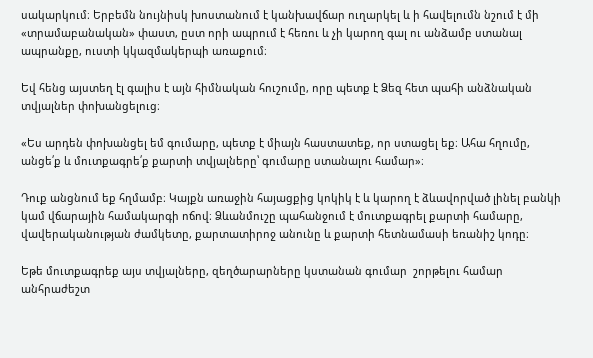սակարկում։ Երբեմն նույնիսկ խոստանում է կանխավճար ուղարկել և ի հավելումն նշում է մի «տրամաբանական» փաստ, ըստ որի ապրում է հեռու և չի կարող գալ ու անձամբ ստանալ ապրանքը, ուստի կկազմակերպի առաքում։

Եվ հենց այստեղ էլ գալիս է այն հիմնական հուշումը, որը պետք է Ձեզ հետ պահի անձնական տվյալներ փոխանցելուց։

«Ես արդեն փոխանցել եմ գումարը, պետք է միայն հաստատեք, որ ստացել եք։ Ահա հղումը, անցե՛ք և մուտքագրե՛ք քարտի տվյալները՝ գումարը ստանալու համար»։

Դուք անցնում եք հղմամբ։ Կայքն առաջին հայացքից կոկիկ է և կարող է ձևավորված լինել բանկի կամ վճարային համակարգի ոճով։ Ձևանմուշը պահանջում է մուտքագրել քարտի համարը, վավերականության ժամկետը, քարտատիրոջ անունը և քարտի հետնամասի եռանիշ կոդը։

Եթե մուտքագրեք այս տվյալները, զեղծարարները կստանան գումար  շորթելու համար անհրաժեշտ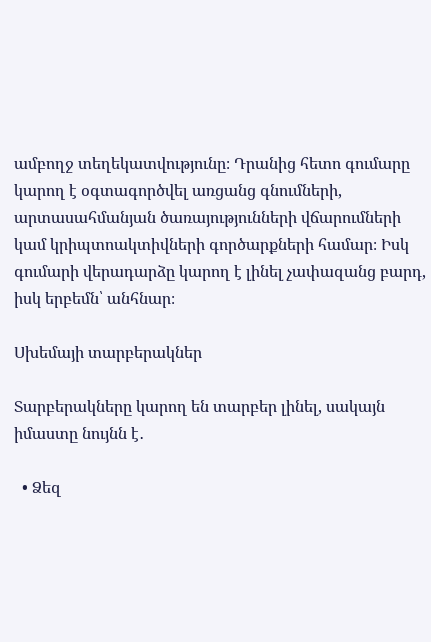ամբողջ տեղեկատվությունը։ Դրանից հետո գումարը կարող է օգտագործվել առցանց գնումների, արտասահմանյան ծառայությունների վճարումների կամ կրիպտոակտիվների գործարքների համար։ Իսկ գումարի վերադարձը կարող է լինել չափազանց բարդ, իսկ երբեմն՝ անհնար։

Սխեմայի տարբերակներ

Տարբերակները կարող են տարբեր լինել, սակայն իմաստը նույնն է․

  • Ձեզ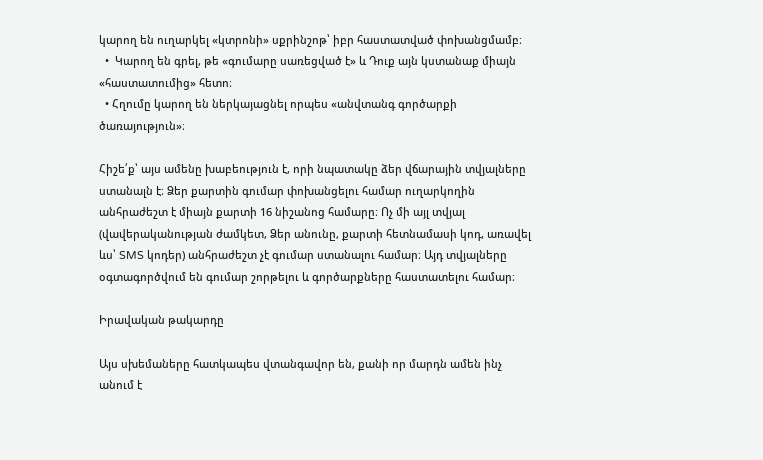կարող են ուղարկել «կտրոնի» սքրինշոթ՝ իբր հաստատված փոխանցմամբ։
  •  Կարող են գրել, թե «գումարը սառեցված է» և Դուք այն կստանաք միայն «հաստատումից» հետո։
  • Հղումը կարող են ներկայացնել որպես «անվտանգ գործարքի ծառայություն»։

Հիշե՛ք՝ այս ամենը խաբեություն է, որի նպատակը ձեր վճարային տվյալները ստանալն է։ Ձեր քարտին գումար փոխանցելու համար ուղարկողին անհրաժեշտ է միայն քարտի 16 նիշանոց համարը։ Ոչ մի այլ տվյալ (վավերականության ժամկետ, Ձեր անունը, քարտի հետնամասի կոդ, առավել ևս՝ SMS կոդեր) անհրաժեշտ չէ գումար ստանալու համար։ Այդ տվյալները օգտագործվում են գումար շորթելու և գործարքները հաստատելու համար։

Իրավական թակարդը

Այս սխեմաները հատկապես վտանգավոր են, քանի որ մարդն ամեն ինչ անում է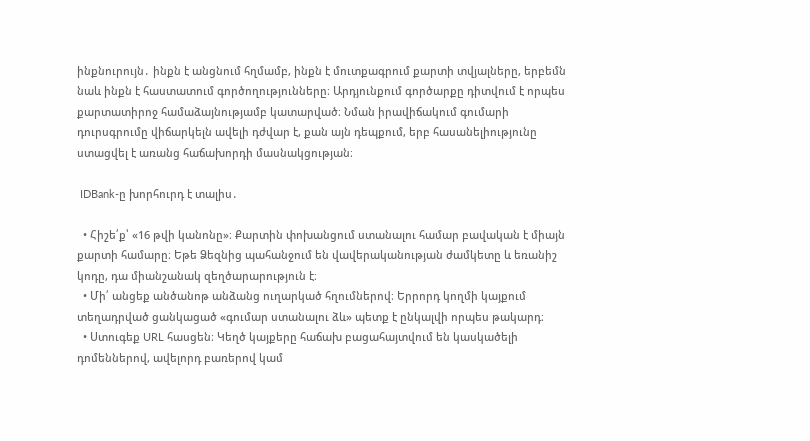ինքնուրույն․ ինքն է անցնում հղմամբ, ինքն է մուտքագրում քարտի տվյալները, երբեմն նաև ինքն է հաստատում գործողությունները։ Արդյունքում գործարքը դիտվում է որպես քարտատիրոջ համաձայնությամբ կատարված։ Նման իրավիճակում գումարի դուրսգրումը վիճարկելն ավելի դժվար է, քան այն դեպքում, երբ հասանելիությունը ստացվել է առանց հաճախորդի մասնակցության։

 IDBank-ը խորհուրդ է տալիս․

  • Հիշե՛ք՝ «16 թվի կանոնը»։ Քարտին փոխանցում ստանալու համար բավական է միայն քարտի համարը։ Եթե Ձեզնից պահանջում են վավերականության ժամկետը և եռանիշ կոդը, դա միանշանակ զեղծարարություն է։
  • Մի՛ անցեք անծանոթ անձանց ուղարկած հղումներով։ Երրորդ կողմի կայքում տեղադրված ցանկացած «գումար ստանալու ձև» պետք է ընկալվի որպես թակարդ։
  • Ստուգեք URL հասցեն։ Կեղծ կայքերը հաճախ բացահայտվում են կասկածելի դոմեններով, ավելորդ բառերով կամ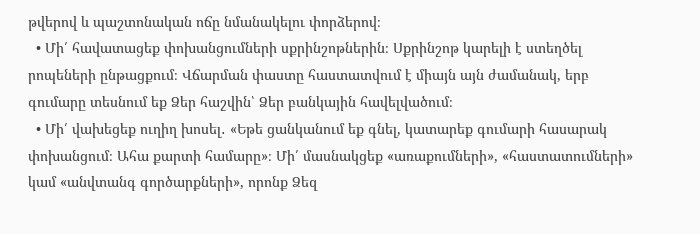թվերով և պաշտոնական ոճը նմանակելու փորձերով։
  • Մի՛ հավատացեք փոխանցումների սքրինշոթներին։ Սքրինշոթ կարելի է ստեղծել րոպեների ընթացքում։ Վճարման փաստը հաստատվում է միայն այն ժամանակ, երբ գումարը տեսնում եք Ձեր հաշվին՝ Ձեր բանկային հավելվածում։
  • Մի՛ վախեցեք ուղիղ խոսել․ «Եթե ցանկանում եք գնել, կատարեք գումարի հասարակ փոխանցում։ Ահա քարտի համարը»։ Մի՛ մասնակցեք «առաքումների», «հաստատումների» կամ «անվտանգ գործարքների», որոնք Ձեզ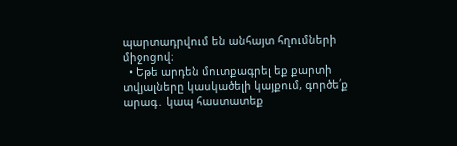պարտադրվում են անհայտ հղումների միջոցով։
  • Եթե արդեն մուտքագրել եք քարտի տվյալները կասկածելի կայքում, գործե՛ք արագ․ կապ հաստատեք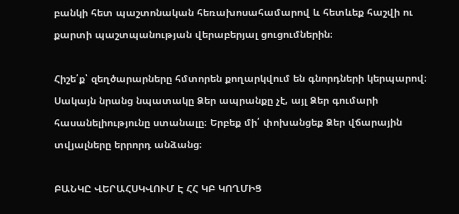բանկի հետ պաշտոնական հեռախոսահամարով և հետևեք հաշվի ու քարտի պաշտպանության վերաբերյալ ցուցումներին։

Հիշե՛ք՝ զեղծարարները հմտորեն քողարկվում են գնորդների կերպարով։ Սակայն նրանց նպատակը Ձեր ապրանքը չէ, այլ Ձեր գումարի հասանելիությունը ստանալը։ Երբեք մի՛ փոխանցեք Ձեր վճարային տվյալները երրորդ անձանց։

ԲԱՆԿԸ ՎԵՐԱՀՍԿՎՈՒՄ Է ՀՀ ԿԲ ԿՈՂՄԻՑ